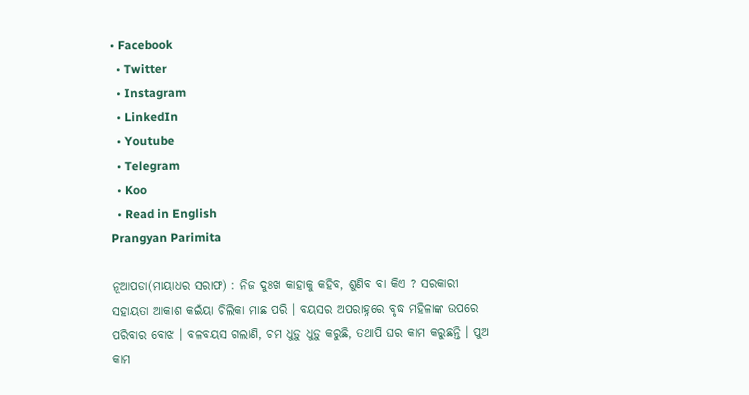• Facebook
  • Twitter
  • Instagram
  • LinkedIn
  • Youtube
  • Telegram
  • Koo
  • Read in English
Prangyan Parimita

ନୂଆପଡା(ମାୟାଧର ସରାଫ) : ନିଜ ଦୁଃଖ କାହାକୁ କହିବ, ଶୁଣିବ ବା କିଏ ? ସରକାରୀ ସହାୟତା ଆକାଶ କଇଁୟା ଚିଲିକା ମାଛ ପରି । ‍ବୟସର ଅପରାହ୍ନରେ ବୃଦ୍ଧ ମହିଳାଙ୍କ ଉପରେ ପରିବାର ବୋଝ । ବଳବୟସ ଗଲାଣି, ଚମ ଧୁଡ଼ୁ ଧୁଡ଼ୁ କରୁଛି, ତଥାପି ଘର କାମ କରୁଛନ୍ତି । ପୁଅ କାମ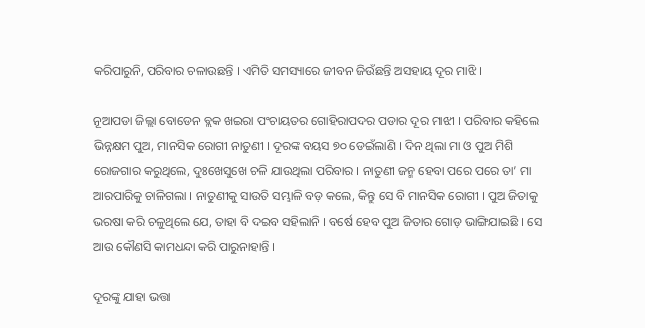କରିପାରୁନି, ପରିବାର ଚଳାଉଛନ୍ତି । ଏମିତି ସମସ୍ୟାରେ ଜୀବନ ଜିଉଁଛନ୍ତି ଅସହାୟ ଦୂର ମାଝି ।

ନୂଆପଡା ଜିଲ୍ଲା ବୋଡେନ ବ୍ଲକ ଖଇରା ପଂଚାୟତର ଗୋହିରାପଦର ପଡାର ଦୂର ମାଝୀ । ପରିବାର କହିଲେ ଭିନ୍ନକ୍ଷମ ପୁଅ, ମାନସିକ ରୋଗୀ ନାତୁଣୀ । ଦୂରଙ୍କ ବୟସ ୭୦ ଡେଇଁଲାଣି । ଦିନ ଥିଲା ମା ଓ ପୁଅ ମିଶି ରୋଜଗାର କରୁଥିଲେ, ଦୁଃଖେସୁଖେ ଚଳି ଯାଉଥିଲା ପରିବାର । ନାତୁଣୀ ଜନ୍ମ ହେବା ପରେ ପରେ ତା’ ମା ଆରପାରିକୁ ଚାଳିଗଲା । ନାତୁଣୀକୁ ସାଉତି ସମ୍ଭାଳି ବଡ଼ କଲେ, କିନ୍ତୁ ସେ ବି ମାନସିକ ରୋଗୀ । ପୁଅ ଜିତାକୁ ଭରଷା କରି ଚଳୁଥିଲେ ଯେ, ତାହା ବି ଦଇବ ସହିଲାନି । ବର୍ଷେ ହେବ ପୁଅ ଜିତାର ଗୋଡ଼ ଭାଙ୍ଗିଯାଇଛି । ସେ ଆଉ କୌଣସି କାମଧନ୍ଦା କରି ପାରୁନାହାନ୍ତି ।

ଦୂରଙ୍କୁ ଯାହା ଭତ୍ତା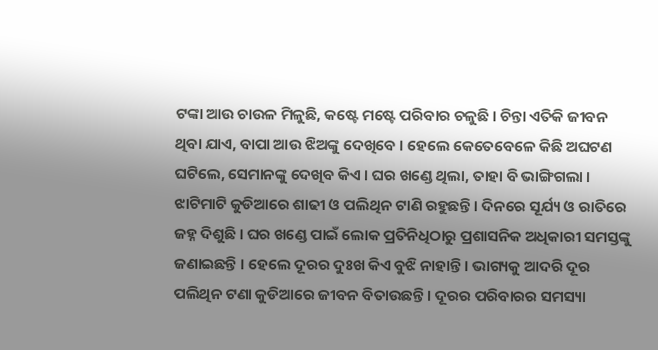ଟଙ୍କା ଆଉ ଚାଉଳ ମିଳୁଛି, କଷ୍ଟେ ମଷ୍ଟେ ପରିବାର ଚଳୁଛି । ଚିନ୍ତା ଏତିକି ଜୀବନ ଥିବା ଯାଏ, ବାପା ଆଉ ଝିଅଙ୍କୁ ଦେଖିବେ । ହେଲେ କେତେବେଳେ କିଛି ଅଘଟଣ ଘଟିଲେ, ସେମାନଙ୍କୁ ଦେଖିବ କିଏ । ଘର ଖଣ୍ଡେ ଥିଲା, ତାହା ବି ଭାଙ୍ଗିଗଲା । ଝାଟିମାଟି କୁଡିଆରେ ଶାଢୀ ଓ ପଲିଥିନ ଟାଣି ରହୁଛନ୍ତି । ଦିନରେ ସୂର୍ଯ୍ୟ ଓ ରାତିରେ ଜହ୍ନ ଦିଶୁଛି । ଘର ଖଣ୍ଡେ ପାଇଁ ଲୋକ ପ୍ରତିନିଧିଠାରୁ ପ୍ରଶାସନିକ ଅଧିକାରୀ ସମସ୍ତଙ୍କୁ ଜଣାଇଛନ୍ତି । ହେଲେ ଦୂରର ଦୁଃଖ କିଏ ବୁଝି ନାହାନ୍ତି । ଭାଗ୍ୟକୁ ଆଦରି ଦୂର ପଲିଥିନ ଟଣା କୁଡିଆରେ ଜୀବନ ବିତାଉଛନ୍ତି । ଦୂରର ପରିବାରର ସମସ୍ୟା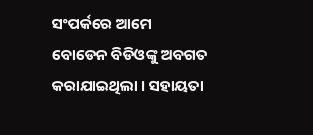ସଂପର୍କରେ ଆମେ ବୋଡେନ ବିଡିଓଙ୍କୁ ଅବଗତ କରାଯାଇଥିଲା । ସହାୟତା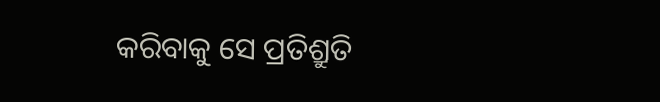କରିବାକୁ ସେ ପ୍ରତିଶ୍ରୁତି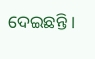ଦେଇଛନ୍ତି ।